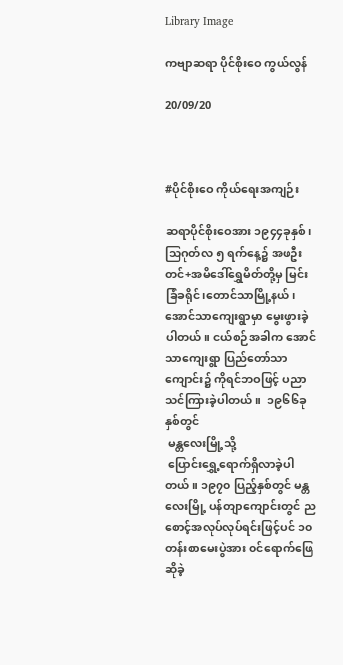Library Image

ကဗျာဆရာ ပိုင်စိုးဝေ ကွယ်လွန်

20/09/20



#ပိုင်စိုးဝေ ကိုယ်ရေးအကျဉ်း

ဆရာပိုင်စိုးဝေအား ၁၉၄၄ခုနှစ်၊သြဂုတ်လ ၅ ရက်နေ့၌ အဖဦးတင်+အမိဒေါ်ရွှေမိတ်တို့မှ မြင်းခြံခရိုင်၊တောင်သာမြို့နယ်၊အောင်သာကျေးရွာမှာ မွေးဖွားခဲ့ပါတယ်။ ငယ်စဉ်အခါက အောင်သာကျေးရွာ ပြည်တော်သာကျောင်း၌ ကိုရင်ဘဝဖြင့် ပညာသင်ကြားခဲ့ပါတယ်။  ၁၉၆၆ခုနှစ်တွင်
 မန္တလေးမြို့သို့
 ပြောင်းရွှေ့ရောက်ရှိလာခဲ့ပါတယ်။ ၁၉၇၀ ပြည့်နှစ်တွင် မန္တလေးမြို့ ပန်တျာကျောင်းတွင် ညစောင့်အလုပ်လုပ်ရင်းဖြင့်ပင် ၁၀တန်းစာမေးပွဲအား ၀င်ရောက်ဖြေဆိုခဲ့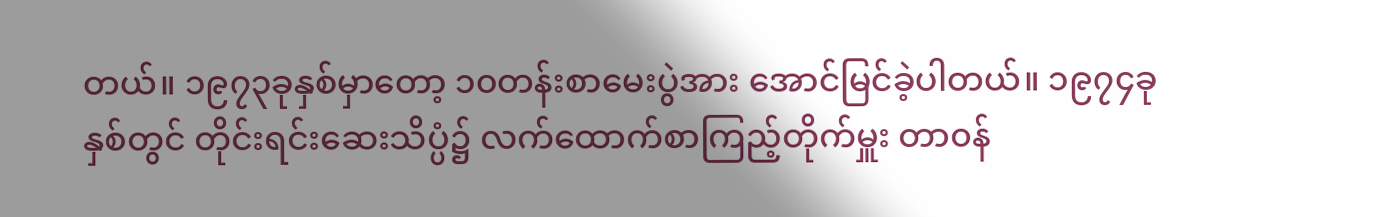တယ်။ ၁၉၇၃ခုနှစ်မှာတော့ ၁၀တန်းစာမေးပွဲအား အောင်မြင်ခဲ့ပါတယ်။ ၁၉၇၄ခုနှစ်တွင် တိုင်းရင်းဆေးသိပ္ပံ၌ လက်ထောက်စာကြည့်တိုက်မှူး တာ၀န်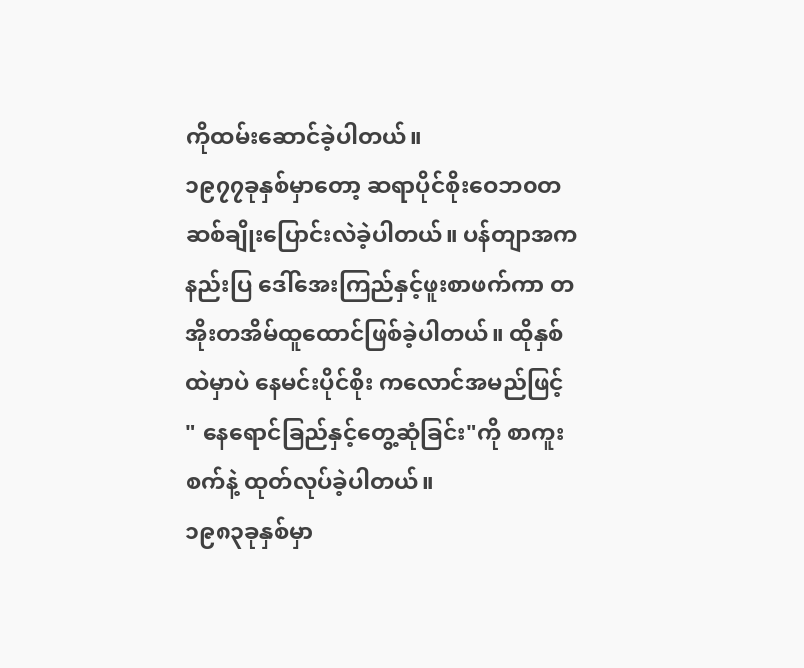ကိုထမ်းဆောင်ခဲ့ပါတယ်။
၁၉၇၇ခုနှစ်မှာတော့ ဆရာပိုင်စိုးဝေဘ၀တဆစ်ချိုးပြောင်းလဲခဲ့ပါတယ်။ ပန်တျာအကနည်းပြ ဒေါ်အေးကြည်နှင့်ဖူးစာဖက်ကာ တအိုးတအိမ်ထူထောင်ဖြစ်ခဲ့ပါတယ်။ ထိုနှစ်ထဲမှာပဲ နေမင်းပိုင်စိုး ကလောင်အမည်ဖြင့် " နေရောင်ခြည်နှင့်တွေ့ဆုံခြင်း"ကို စာကူးစက်နဲ့ ထုတ်လုပ်ခဲ့ပါတယ်။
၁၉၈၃ခုနှစ်မှာ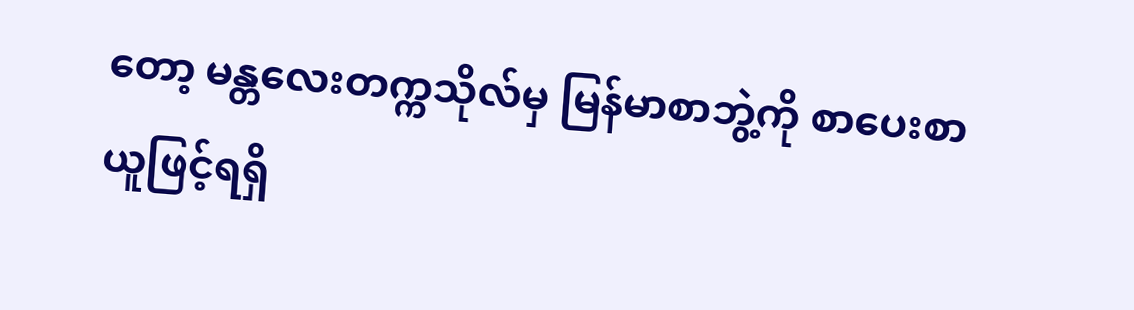တော့ မန္တလေးတက္ကသိုလ်မှ မြန်မာစာဘွဲ့ကို စာပေးစာယူဖြင့်ရရှိ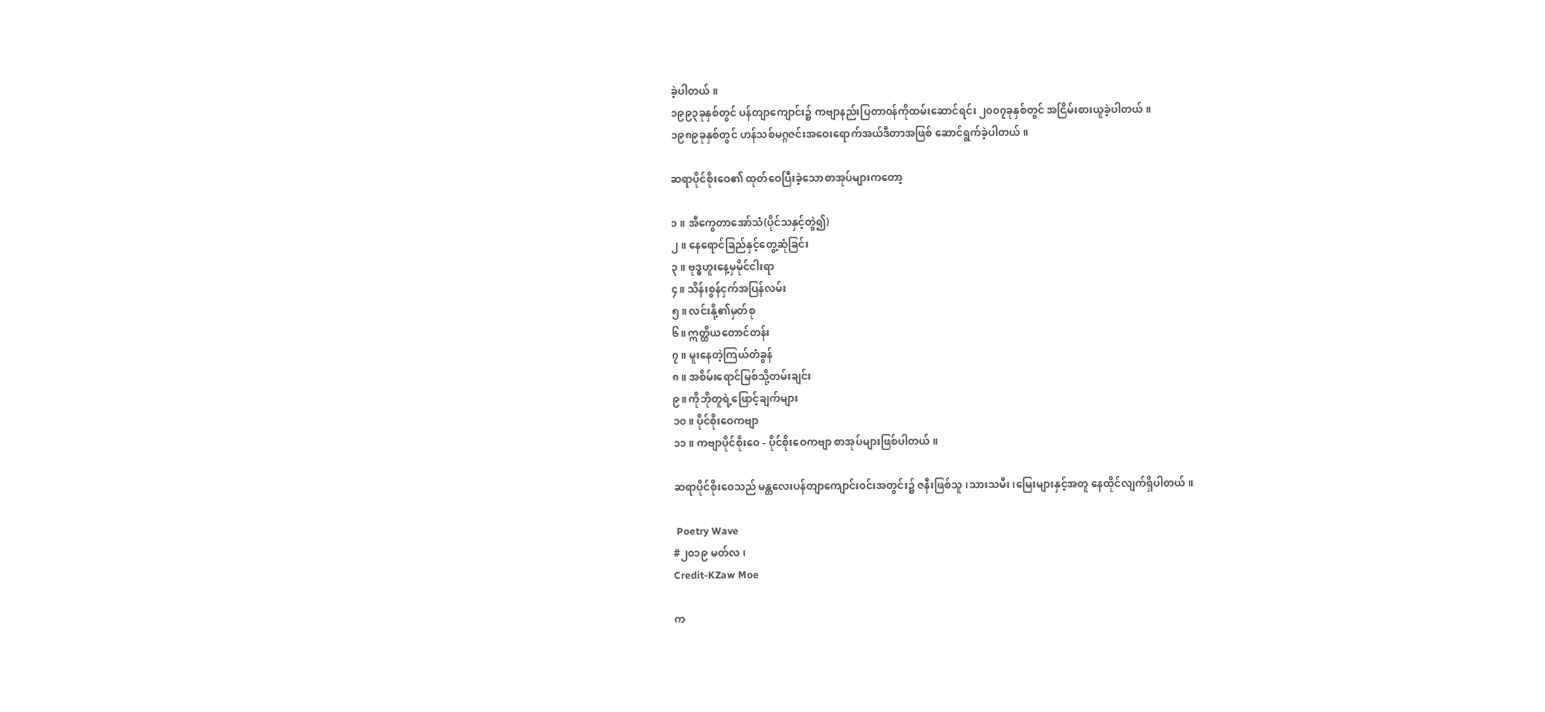ခဲ့ပါတယ်။
၁၉၉၃ခုနှစ်တွင် ပန်တျာကျောင်း၌ ကဗျာနည်းပြတာ၀န်ကိုထမ်းဆောင်ရင်း ၂၀၀၇ခုနှစ်တွင် အငြိမ်းစားယူခဲ့ပါတယ်။
၁၉၈၉ခုနှစ်တွင် ဟန်သစ်မဂ္ဂဇင်းအဝေးရောက်အယ်ဒီတာအဖြစ် ဆောင်ရွက်ခဲ့ပါတယ်။

ဆရာပိုင်စိုးဝေ၏ ထုတ်ဝေပြီးခဲ့သောစာအုပ်များကတော့

၁။ အီကွေတာအော်သံ(ပိုင်သနှင့်တွဲ၍)
၂။ နေရောင်ခြည်နှင့်တွေ့ဆုံခြင်း
၃။ ဗုဒ္ဓဟူးနေ့မှမိုင်ငါးရာ
၄။ သိန်းစွန်ငှက်အပြန်လမ်း
၅။ လင်းနို့၏မှတ်စု
၆။ ဣတ္ထိယတောင်တန်း
၇။ မူးနေတဲ့ကြယ်တံခွန်
၈။ အစိမ်းရောင်မြစ်သို့တမ်းချင်း
၉။ ကိုဘိုတူရဲ့ဖြောင့်ချက်များ
၁၀။ ပိုင်စိုးဝေကဗျာ
၁၁။ ကဗျာပိုင်စိုးဝေ - ပိုင်စိုးဝေကဗျာ စာအုပ်များဖြစ်ပါတယ်။

ဆရာပိုင်စိုးဝေသည် မန္တလေးပန်တျာကျောင်း၀င်းအတွင်း၌ ဇနီးဖြစ်သူ၊သားသမီး၊မြေးများနှင့်အတူ နေထိုင်လျက်ရှိပါတယ်။

 Poetry Wave
#၂၀၁၉ မတ်လ၊
Credit-KZaw Moe

က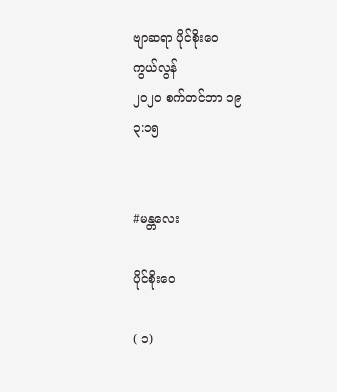ဗျာဆရာ ပိုင်စိုးဝေ
ကွယ်လွန်
၂၀၂၀ စက်တင်ဘာ ၁၉
၃:၁၅


#မန္တလေး

ပိုင်စိုးဝေ

( ၁)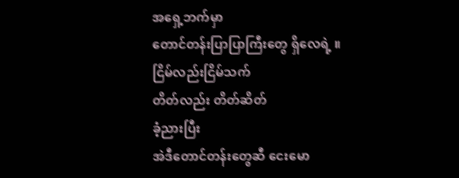အရှေ့ဘက်မှာ
တောင်တန်းပြာပြာကြီးတွေ ရှိလေရဲ့ ။
ငြိမ်လည်းငြိမ်သက်
တိတ်လည်း တိတ်ဆိတ်
ခံ့ညားပြီး
အဲဒီတောင်တန်းတွေဆီ ငေးမော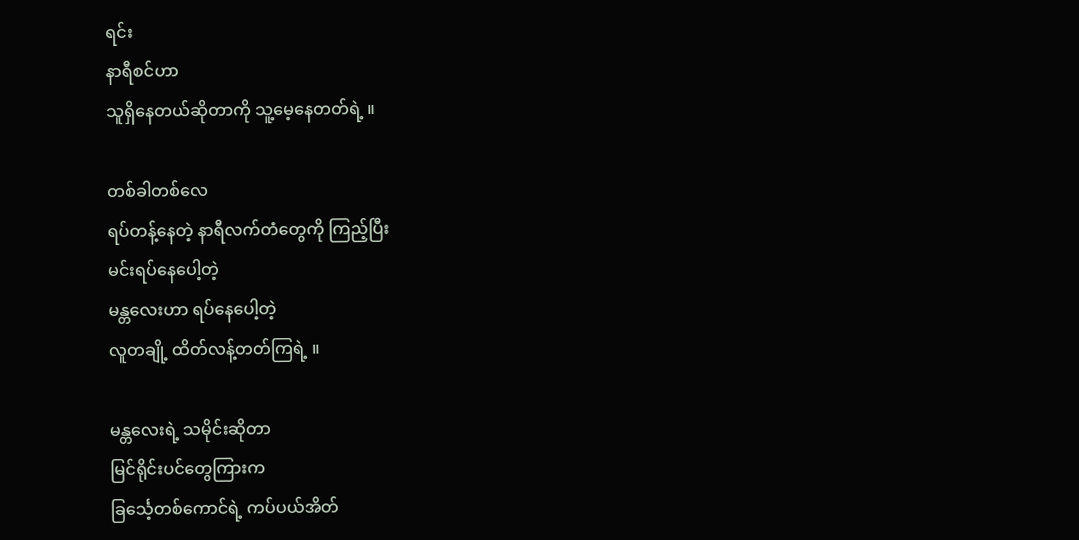ရင်း
နာရီစင်ဟာ
သူရှိနေတယ်ဆိုတာကို သူ့မေ့နေတတ်ရဲ့ ။

တစ်ခါတစ်လေ
ရပ်တန့်နေတဲ့ နာရီလက်တံတွေကို ကြည့်ပြီး
မင်းရပ်နေပေါ့တဲ့
မန္တလေးဟာ ရပ်နေပေါ့တဲ့
လူတချို့ ထိတ်လန့်တတ်ကြရဲ့ ။

မန္တလေးရဲ့ သမိုင်းဆိုတာ
မြင်ရိုင်းပင်တွေကြားက
ခြင်္သေ့တစ်ကောင်ရဲ့ ကပ်ပယ်အိတ်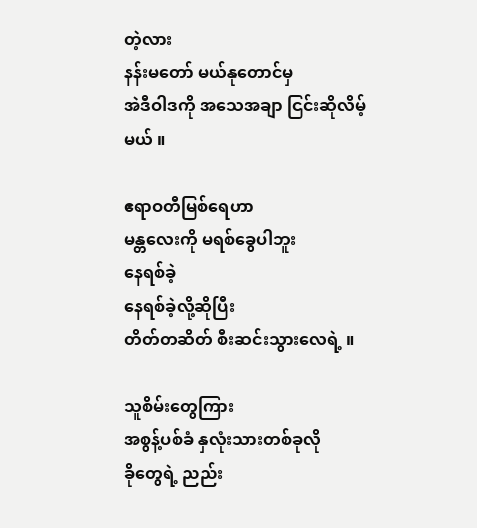တဲ့လား
နန်းမတော် မယ်နုတောင်မှ
အဲဒီဝါဒကို အသေအချာ ငြင်းဆိုလိမ့်မယ် ။

ဧရာဝတီမြစ်ရေဟာ
မန္တလေးကို မရစ်ခွေပါဘူး
နေရစ်ခဲ့
နေရစ်ခဲ့လို့ဆိုပြီး
တိတ်တဆိတ် စီးဆင်းသွားလေရဲ့ ။

သူစိမ်းတွေကြား
အစွန့်ပစ်ခံ နှလုံးသားတစ်ခုလို
ခိုတွေရဲ့ ညည်း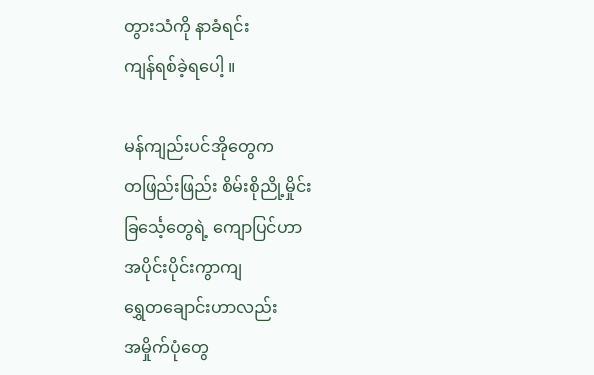တွားသံကို နာခံရင်း
ကျန်ရစ်ခဲ့ရပေါ့ ။

မန်ကျည်းပင်အိုတွေက
တဖြည်းဖြည်း စိမ်းစိုညို့မှိုင်း
ခြင်္သေ့တွေရဲ့ ကျောပြင်ဟာ
အပိုင်းပိုင်းကွာကျ
ရွှေတချောင်းဟာလည်း
အမှိုက်ပုံတွေ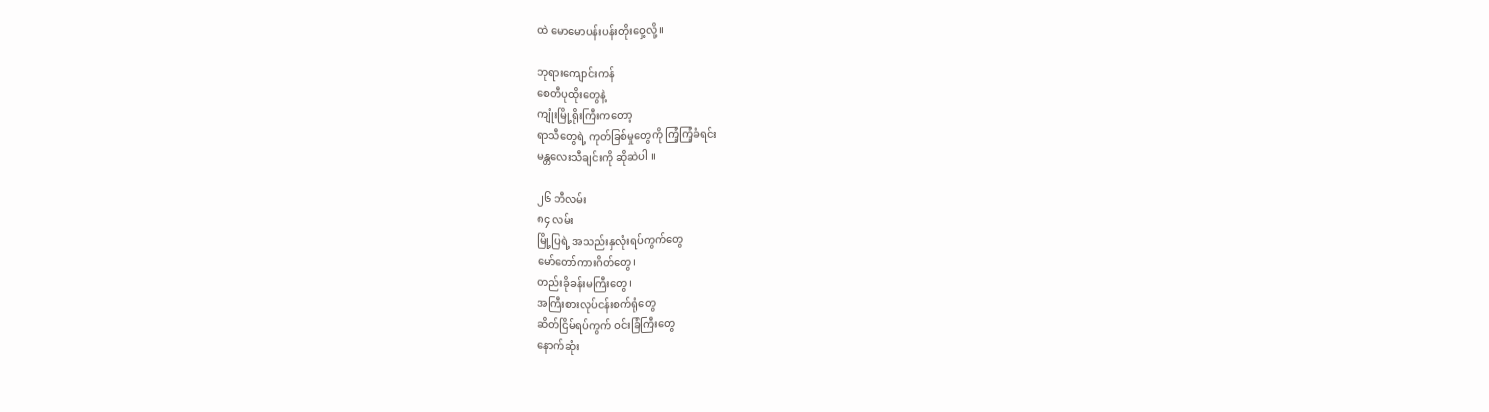ထဲ မောမောပန်းပန်းတိုးဝှေ့လို့ ။

ဘုရားကျောင်းကန်
စေတီပုထိုးတွေနဲ့
ကျုံးမြို့ရိုးကြီးကတော့
ရာသီတွေရဲ့ ကုတ်ခြစ်မှုတွေကို ကြံ့ကြံ့ခံရင်း
မန္တလေးသီချင်းကို ဆိုဆဲပါ ။

၂၆ ဘီလမ်း
၈၄ လမ်း
မြို့ပြရဲ့ အသည်းနှလုံးရပ်ကွက်တွေ
မော်တော်ကားဂိတ်တွေ၊
တည်းခိုခန်းမကြီးတွေ၊
အကြီးစားလုပ်ငန်းစက်ရုံတွေ
ဆိတ်ငြိမ်ရပ်ကွက် ဝင်းခြံကြီးတွေ
နောက်ဆုံး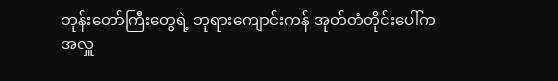ဘုန်းတော်ကြီးတွေရဲ့ ဘုရားကျောင်းကန် အုတ်တံတိုင်းပေါ်က
အလှူ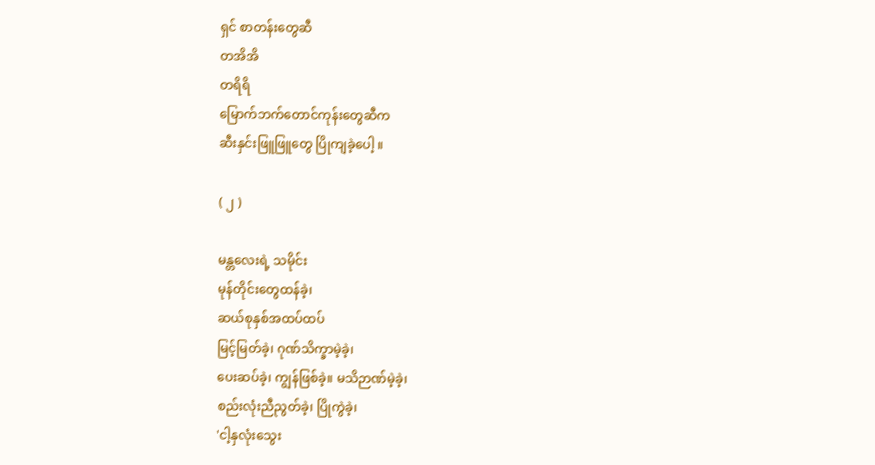ရှင် စာတန်းတွေဆီ
တအိအိ
တရိရိ
မြောက်ဘက်တောင်ကုန်းတွေဆီက
ဆီးနှင်းဖြူဖြူတွေ ပြိုကျခဲ့ပေါ့ ။

( ၂ )

မန္တလေးရဲ့ သမိုင်း
မုန်တိုင်းတွေထန်ခဲ့၊
ဆယ်စုနှစ်အထပ်ထပ်
မြင့်မြတ်ခဲ့၊ ဂုဏ်သိက္ခာမဲ့ခဲ့၊
ပေးဆပ်ခဲ့၊ ကျွန်ဖြစ်ခဲ့။ မသိဉာဏ်မဲ့ခဲ့၊
စည်းလုံးညီညွတ်ခဲ့၊ ပြိုကွဲခဲ့၊
'ငါ့နှလုံးသွေး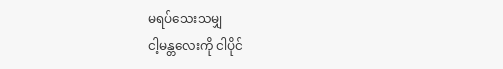မရပ်သေးသမျှ
ငါ့မန္တလေးကို ငါပိုင်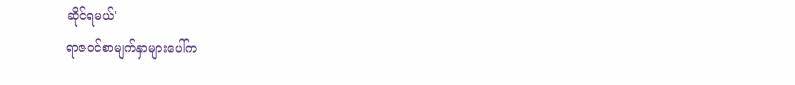ဆိုင်ရမယ်'
ရာဇဝင်စာမျက်နှာများပေါ်က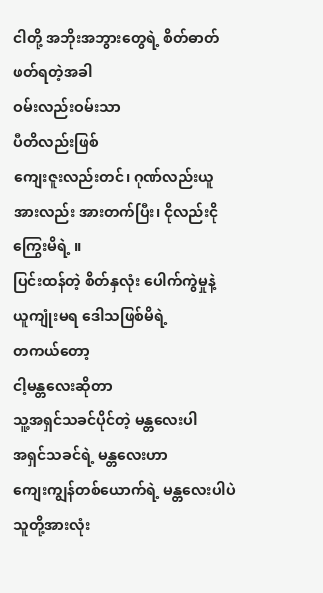ငါတို့ အဘိုးအဘွားတွေရဲ့ စိတ်ဓာတ်
ဖတ်ရတဲ့အခါ
ဝမ်းလည်းဝမ်းသာ
ပီတိလည်းဖြစ်
ကျေးဇူးလည်းတင်၊ ဂုဏ်လည်းယူ
အားလည်း အားတက်ပြီး၊ ငိုလည်းငိုကြွေးမိရဲ့ ။
ပြင်းထန်တဲ့ စိတ်နှလုံး ပေါက်ကွဲမှုနဲ့
ယူကျုံးမရ ဒေါသဖြစ်မိရဲ့
တကယ်တော့
ငါ့မန္တလေးဆိုတာ
သူ့အရှင်သခင်ပိုင်တဲ့ မန္တလေးပါ
အရှင်သခင်ရဲ့ မန္တလေးဟာ
ကျေးကျွန်တစ်ယောက်ရဲ့ မန္တလေးပါပဲ
သူတို့အားလုံး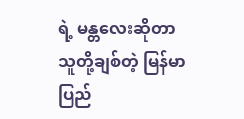ရဲ့ မန္တလေးဆိုတာ
သူတို့ချစ်တဲ့ မြန်မာပြည်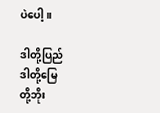ပဲပေါ့ ။

ဒါတို့ပြည်
ဒါတို့မြေ
တို့ဘိုး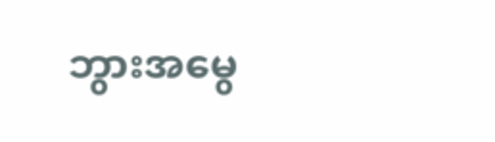ဘွားအမွေ